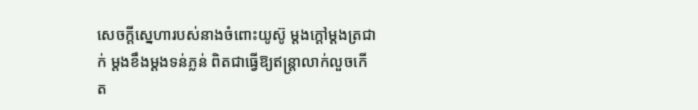សេចក្ដីស្នេហារបស់នាងចំពោះយូស៊ូ ម្ដងក្ដៅម្ដងត្រជាក់ ម្ដងខឹងម្ដងទន់ភ្លន់ ពិតជាធ្វើឱ្យឥន្ត្រាលាក់លួចកើត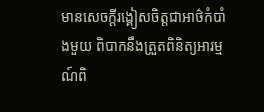មានសេចក្តីរង្គៀសចិត្តជាអាថ៌កំបាំងមួយ ពិបាកនឹងត្រួតពិនិត្យអារម្មណ៍ពិ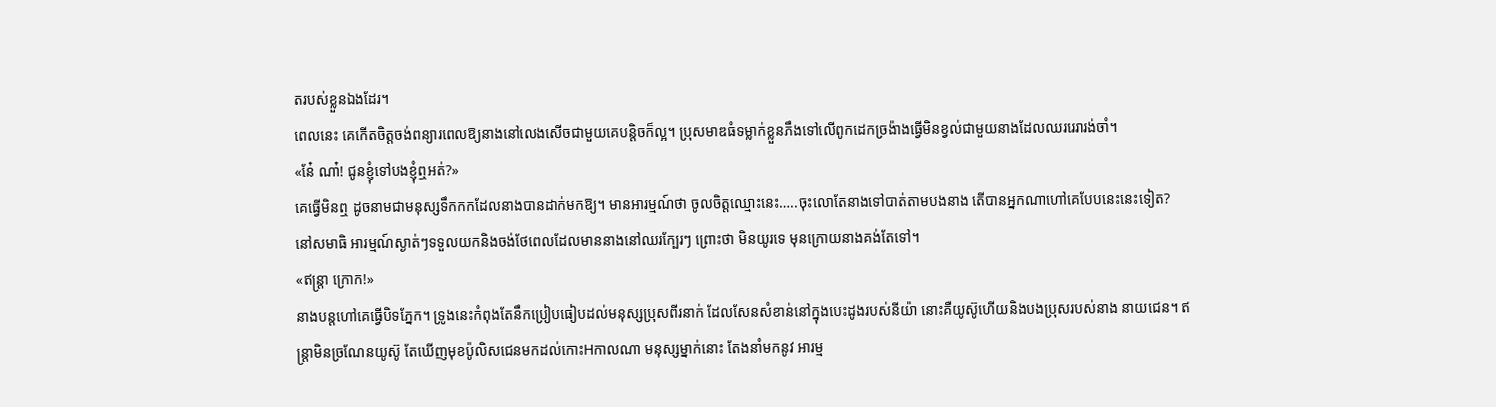តរបស់ខ្លួនឯងដែរ។
ពេលនេះ គេកើតចិត្តចង់ពន្យារពេលឱ្យនាងនៅលេងសើចជាមួយគេបន្តិចក៏ល្អ។ ប្រុសមាឌធំទម្លាក់ខ្លួនភឹងទៅលើពូកដេកច្រង៉ាងធ្វើមិនខ្វល់ជាមួយនាងដែលឈររេរារង់ចាំ។
«នែ៎ ណា៎! ជូនខ្ញុំទៅបងខ្ញុំឮអត់?»
គេធ្វើមិនឮ ដូចនាមជាមនុស្សទឹកកកដែលនាងបានដាក់មកឱ្យ។ មានអារម្មណ៍ថា ចូលចិត្តឈ្មោះនេះ…..ចុះលោតែនាងទៅបាត់តាមបងនាង តើបានអ្នកណាហៅគេបែបនេះនេះទៀត?
នៅសមាធិ អារម្មណ៍ស្ងាត់ៗទទួលយកនិងចង់ថែពេលដែលមាននាងនៅឈរក្បែរៗ ព្រោះថា មិនយូរទេ មុនក្រោយនាងគង់តែទៅ។
«ឥន្ត្រា ក្រោក!»
នាងបន្តហៅគេធ្វើបិទភ្នែក។ ទ្រូងនេះកំពុងតែនឹកប្រៀបធៀបដល់មនុស្សប្រុសពីរនាក់ ដែលសែនសំខាន់នៅក្នុងបេះដូងរបស់នីយ៉ា នោះគឺយូស៊ូហើយនិងបងប្រុសរបស់នាង នាយជេន។ ឥន្ត្រាមិនច្រណែនយូស៊ូ តែឃើញមុខប៉ូលិសជេនមកដល់កោះHកាលណា មនុស្សម្នាក់នោះ តែងនាំមកនូវ អារម្ម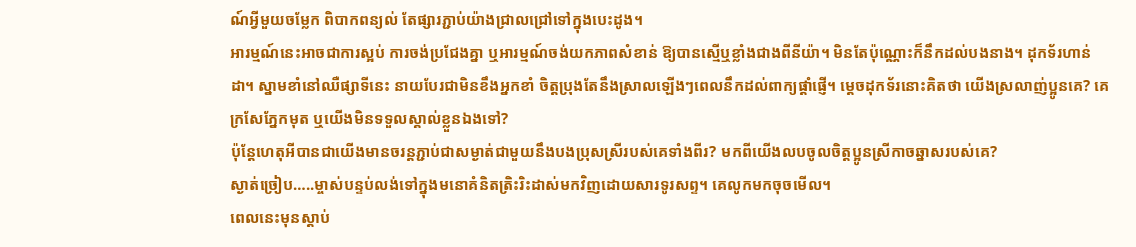ណ៍អ្វីមួយចម្លែក ពិបាកពន្យល់ តែផ្សារភ្ជាប់យ៉ាងជ្រាលជ្រៅទៅក្នុងបេះដូង។
អារម្មណ៍នេះអាចជាការស្អប់ ការចង់ប្រជែងគ្នា ឬអារម្មណ៍ចង់យកភាពសំខាន់ ឱ្យបានស្មើឬខ្លាំងជាងពីនីយ៉ា។ មិនតែប៉ុណ្ណោះក៏នឹកដល់បងនាង។ ដុកទ័រហាន់ដា។ ស្នាមខាំនៅឈឺផ្សាទីនេះ នាយបែរជាមិនខឹងអ្នកខាំ ចិត្តប្រុងតែនឹងស្រាលឡើងៗពេលនឹកដល់ពាក្យផ្តាំផ្ញើ។ ម្តេចដុកទ័រនោះគិតថា យើងស្រលាញ់ប្អូនគេ? គេក្រសែភ្នែកមុត ឬយើងមិនទទួលស្គាល់ខ្លួនឯងទៅ?
ប៉ុន្តែហេតុអីបានជាយើងមានចរន្តភ្ជាប់ជាសម្ងាត់ជាមួយនឹងបងប្រុសស្រីរបស់គេទាំងពីរ? មកពីយើងលបចូលចិត្តប្អូនស្រីកាចឆ្នាសរបស់គេ?
ស្ងាត់ច្រៀប…..ម្ចាស់បន្ទប់លង់ទៅក្នុងមនោគំនិតត្រិះរិះដាស់មកវិញដោយសារទូរសព្ទ។ គេលូកមកចុចមើល។
ពេលនេះមុនស្តាប់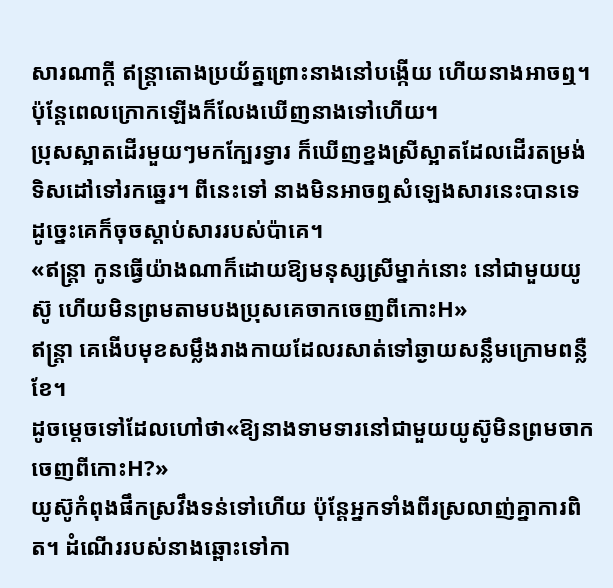សារណាក្តី ឥន្ត្រាតោងប្រយ័ត្នព្រោះនាងនៅបង្កើយ ហើយនាងអាចឮ។
ប៉ុន្តែពេលក្រោកឡើងក៏លែងឃើញនាងទៅហើយ។
ប្រុសស្អាតដើរមួយៗមកក្បែរទ្វារ ក៏ឃើញខ្នងស្រីស្អាតដែលដើរតម្រង់ទិសដៅទៅរកឆ្នេរ។ ពីនេះទៅ នាងមិនអាចឮសំឡេងសារនេះបានទេ ដូច្នេះគេក៏ចុចស្ដាប់សាររបស់ប៉ាគេ។
«ឥន្ត្រា កូនធ្វើយ៉ាងណាក៏ដោយឱ្យមនុស្សស្រីម្នាក់នោះ នៅជាមួយយូស៊ូ ហើយមិនព្រមតាមបងប្រុសគេចាកចេញពីកោះH»
ឥន្ត្រា គេងើបមុខសម្លឹងរាងកាយដែលរសាត់ទៅឆ្ងាយសន្លឹមក្រោមពន្លឺខែ។
ដូចម្ដេចទៅដែលហៅថា«ឱ្យនាងទាមទារនៅជាមួយយូស៊ូមិនព្រមចាកចេញពីកោះH?»
យូស៊ូកំពុងផឹកស្រវឹងទន់ទៅហើយ ប៉ុន្តែអ្នកទាំងពីរស្រលាញ់គ្នាការពិត។ ដំណើររបស់នាងឆ្ពោះទៅកា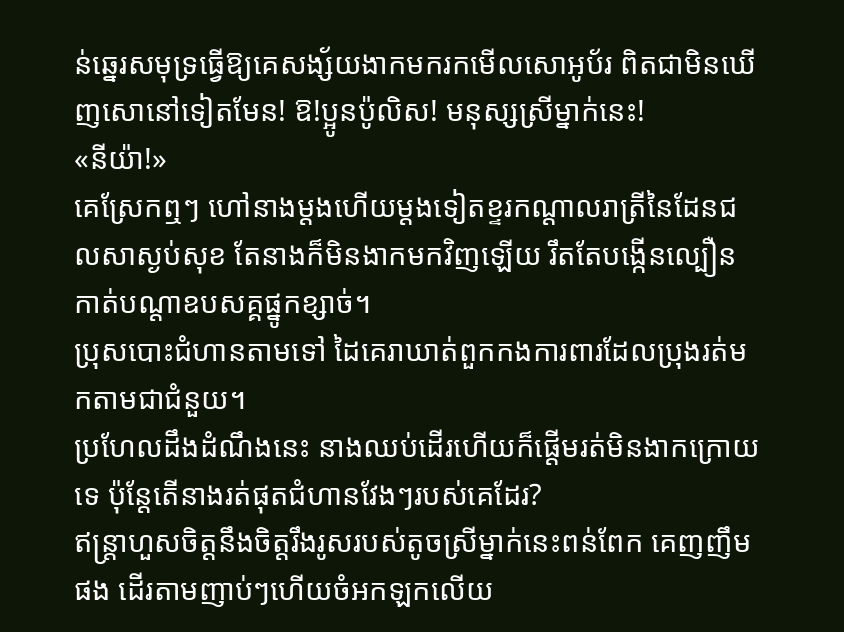ន់ឆ្នេរសមុទ្រធ្វើឱ្យគេសង្ស័យងាកមករកមើលសោអូប័រ ពិតជាមិនឃើញសោនៅទៀតមែន! ឱ!ប្អូនប៉ូលិស! មនុស្សស្រីម្នាក់នេះ!
«នីយ៉ា!»
គេស្រែកឮៗ ហៅនាងម្តងហើយម្តងទៀតខ្ទរកណ្តាលរាត្រីនៃដែនជលសាស្ងប់សុខ តែនាងក៏មិនងាកមកវិញឡើយ រឹតតែបង្កើនល្បឿនកាត់បណ្តាឧបសគ្គផ្នូកខ្សាច់។
ប្រុសបោះជំហានតាមទៅ ដៃគេរាឃាត់ពួកកងការពារដែលប្រុងរត់មកតាមជាជំនួយ។
ប្រហែលដឹងដំណឹងនេះ នាងឈប់ដើរហើយក៏ផ្តើមរត់មិនងាកក្រោយទេ ប៉ុន្តែតើនាងរត់ផុតជំហានវែងៗរបស់គេដែរ?
ឥន្ត្រាហួសចិត្តនឹងចិត្តរឹងរូសរបស់តូចស្រីម្នាក់នេះពន់ពែក គេញញឹមផង ដើរតាមញាប់ៗហើយចំអកឡកលើយ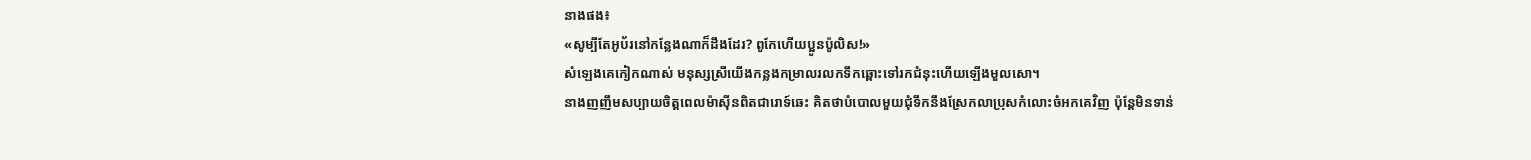នាងផង៖
«សូម្បីតែអូប័រនៅកន្លែងណាក៏ដឹងដែរ? ពូកែហើយប្អូនប៉ូលិស!»
សំឡេងគេកៀកណាស់ មនុស្សស្រីយើងកន្លងកម្រាលរលកទឹកឆ្ពោះទៅរកជំនុះហើយឡើងមួលសោ។
នាងញញឹមសប្បាយចិត្តពេលម៉ាស៊ីនពិតជារោទ៍ឆេះ គិតថាបំបោលមួយជុំទឹកនឹងស្រែកលាប្រុសកំលោះចំអកគេវិញ ប៉ុន្តែមិនទាន់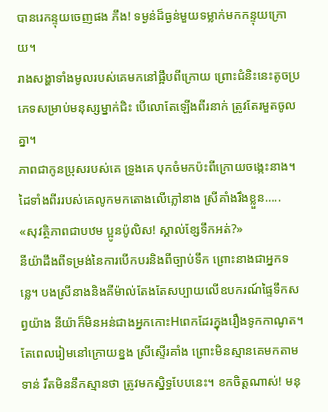បានរេកន្ទុយចេញផង ភឹង! ទម្ងន់ដ៏ធ្ងន់មួយទម្លាក់មកកន្ទុយក្រោយ។
រាងសង្ហាទាំងមូលរបស់គេមកនៅផ្អឹបពីក្រោយ ព្រោះជំនិះនេះតូចប្រភេទសម្រាប់មនុស្សម្នាក់ជិះ បើលោតែឡើងពីរនាក់ ត្រូវតែរមួតចូលគ្នា។
ភាពជាកូនប្រុសរបស់គេ ទ្រូងគេ បុកចំមកប៉ះពីក្រោយចង្កេះនាង។ ដៃទាំងពីររបស់គេលូកមកតោងលើភ្លៅនាង ស្រីគាំងរឹងខ្លួន…..
«សុវត្ថិភាពជាបឋម ប្អូនប៉ូលិស! ស្គាល់ខ្សែទឹកអត់?»
នីយ៉ាដឹងពីទម្រង់នៃការបើកបរនិងពីច្បាប់ទឹក ព្រោះនាងជាអ្នកទន្លេ។ បងស្រីនាងនិងគីម៉ាល់តែងតែសប្បាយលើឧបករណ៍ផ្ទៃទឹកសព្វយ៉ាង នីយ៉ាក៏មិនអន់ជាងអ្នកកោះHពេកដែរក្នុងរឿងទូកកាណូត។
តែពេលរៀមនៅក្រោយខ្នង ស្រីស្ទើរគាំង ព្រោះមិនស្មានគេមកតាមទាន់ រឹតមិននឹកស្មានថា ត្រូវមកស្និទ្ធបែបនេះ។ ខកចិត្តណាស់! មនុ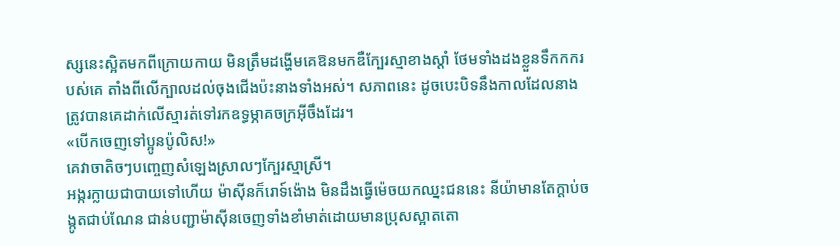ស្សនេះស្អិតមកពីក្រោយកាយ មិនត្រឹមដង្ហើមគេឱនមកឌឺក្បែរស្មាខាងស្តាំ ថែមទាំងដងខ្លួនទឹកកករបស់គេ តាំងពីលើក្បាលដល់ចុងជើងប៉ះនាងទាំងអស់។ សភាពនេះ ដូចបេះបិទនឹងកាលដែលនាងត្រូវបានគេដាក់លើស្មារត់ទៅរកឧទ្ធម្ភាគចក្រអ៊ីចឹងដែរ។
«បើកចេញទៅប្អូនប៉ូលិស!»
គេវាចាតិចៗបញ្ចេញសំឡេងស្រាលៗក្បែរស្មាស្រី។
អង្ករក្លាយជាបាយទៅហើយ ម៉ាស៊ីនក៏រោទ៍ង៉ោង មិនដឹងធ្វើម៉េចយកឈ្នះជននេះ នីយ៉ាមានតែក្ដាប់ចង្កូតជាប់ណែន ជាន់បញ្ជាម៉ាស៊ីនចេញទាំងខាំមាត់ដោយមានប្រុសស្អាតតោ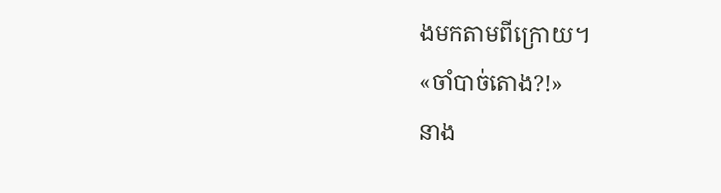ងមកតាមពីក្រោយ។
«ចាំបាច់តោង?!»
នាង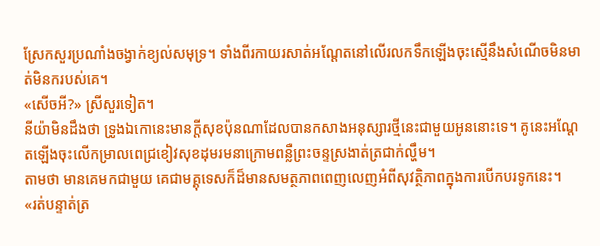ស្រែកសួរប្រណាំងចង្វាក់ខ្យល់សមុទ្រ។ ទាំងពីរកាយរសាត់អណ្ដែតនៅលើរលកទឹកឡើងចុះស្មើនឹងសំណើចមិនមាត់មិនករបស់គេ។
«សើចអី?» ស្រីសួរទៀត។
នីយ៉ាមិនដឹងថា ទ្រូងឯកោនេះមានក្តីសុខប៉ុនណាដែលបានកសាងអនុស្សារថ្មីនេះជាមួយអូននោះទេ។ គូនេះអណ្តែតឡើងចុះលើកម្រាលពេជ្រខៀវសុខដុមរមនាក្រោមពន្លឺព្រះចន្ទស្រងាត់ត្រជាក់ល្ហឹម។
តាមថា មានគេមកជាមួយ គេជាមគ្គុទេសក៏ដ៏មានសមត្ថភាពពេញលេញអំពីសុវត្ថិភាពក្នុងការបើកបរទូកនេះ។
«រត់បន្ទាត់ត្រ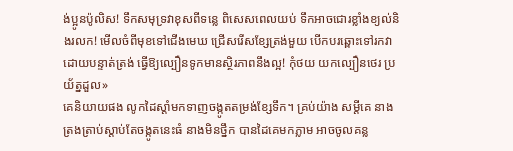ង់ប្អូនប៉ូលិស! ទឹកសមុទ្រវាខុសពីទន្លេ ពិសេសពេលយប់ ទឹកអាចជោរខ្លាំងខ្យល់និងរលក! មើលចំពីមុខទៅជើងមេឃ ជ្រើសរើសខ្សែត្រង់មួយ បើកបរឆ្ពោះទៅរកវាដោយបន្ទាត់ត្រង់ ធ្វើឱ្យល្បឿនទូកមានស្ថិរភាពនឹងល្អ! កុំថយ យកល្បឿនថេរ ប្រយ័ត្នដួល»
គេនិយាយផង លូកដៃស្តាំមកទាញចង្កូតតម្រង់ខ្សែទឹក។ គ្រប់យ៉ាង សម្តីគេ នាងត្រងត្រាប់ស្តាប់តែចង្កូតនេះធំ នាងមិនថ្នឹក បានដៃគេមកភ្លាម អាចចូលគន្ល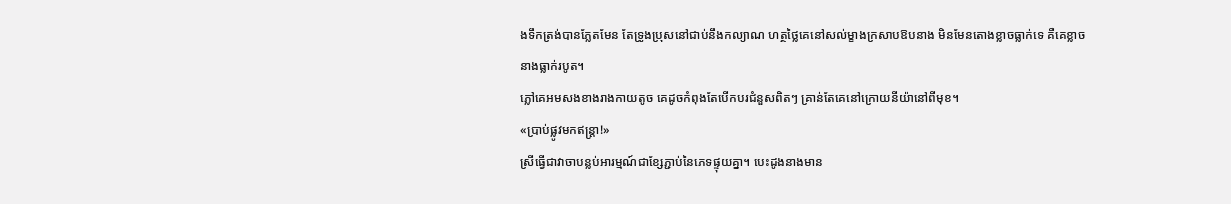ងទឹកត្រង់បានភ្លែតមែន តែទ្រូងប្រុសនៅជាប់នឹងកល្យាណ ហត្ថថ្លៃគេនៅសល់ម្ខាងក្រសាបឱបនាង មិនមែនតោងខ្លាចធ្លាក់ទេ គឺគេខ្លាចនាងធ្លាក់របូត។
ភ្លៅគេអមសងខាងរាងកាយតូច គេដូចកំពុងតែបើកបរជំនួសពិតៗ គ្រាន់តែគេនៅក្រោយនីយ៉ានៅពីមុខ។
«ប្រាប់ផ្លូវមកឥន្ត្រា!»
ស្រីធ្វើជាវាចាបន្លប់អារម្មណ៍ជាខ្សែភ្ជាប់នៃភេទផ្ទុយគ្នា។ បេះដូងនាងមាន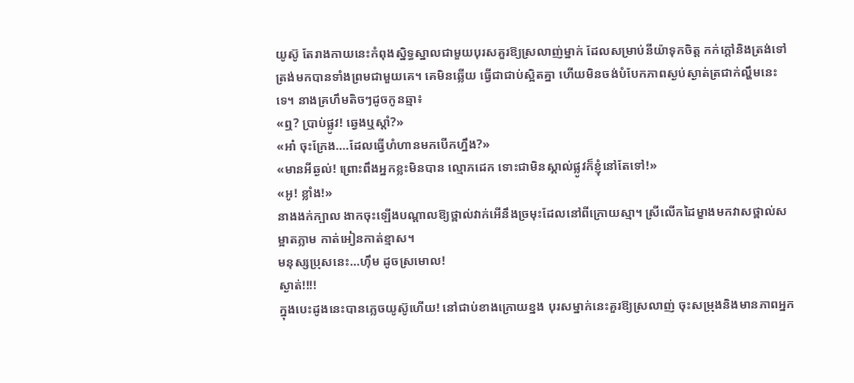យូស៊ូ តែរាងកាយនេះកំពុងស្និទ្ធស្នាលជាមួយបុរសគួរឱ្យស្រលាញ់ម្នាក់ ដែលសម្រាប់នីយ៉ាទុកចិត្ត កក់ក្តៅនិងត្រង់ទៅត្រង់មកបានទាំងព្រមជាមួយគេ។ គេមិនឆ្លើយ ធ្វើជាជាប់ស្អិតគ្នា ហើយមិនចង់បំបែកភាពស្ងប់ស្ងាត់ត្រជាក់ល្ហឹមនេះទេ។ នាងគ្រហឹមតិចៗដូចកូនឆ្មា៖
«ឮ? ប្រាប់ផ្លូវ! ឆ្វេងឬស្តាំ?»
«អា៎ ចុះក្រែង….ដែលធ្វើហំហានមកបើកហ្នឹង?»
«មានអីឆ្ងល់! ព្រោះពឹងអ្នកខ្លះមិនបាន ល្មោភដេក ទោះជាមិនស្គាល់ផ្លូវក៏ខ្ញុំនៅតែទៅ!»
«អូ! ខ្លាំង!»
នាងងក់ក្បាល ងាកចុះឡើងបណ្តាលឱ្យថ្ពាល់វាក់អើនឹងច្រមុះដែលនៅពីក្រោយស្មា។ ស្រីលើកដៃម្ខាងមកវាសថ្ពាល់សម្អាតភ្លាម កាត់អៀនកាត់ខ្មាស។
មនុស្សប្រុសនេះ…ហ៊ឹម ដូចស្រមោល!
ស្ងាត់!!!!
ក្នុងបេះដូងនេះបានភ្លេចយូស៊ូហើយ! នៅជាប់ខាងក្រោយខ្នង បុរសម្នាក់នេះគួរឱ្យស្រលាញ់ ចុះសម្រុងនិងមានភាពអ្នក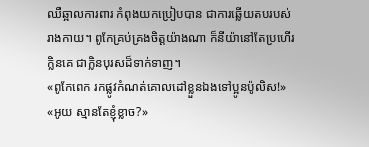ឈឺឆ្អាលការពារ កំពុងយកប្រៀបបាន ជាការឆ្លើយតបរបស់រាងកាយ។ ពូកែគ្រប់គ្រងចិត្តយ៉ាងណា ក៏នីយ៉ានៅតែប្រហើរក្លិនគេ ជាក្លិនបុរសដ៏ទាក់ទាញ។
«ពូកែពេក រកផ្លូវកំណត់គោលដៅខ្លួនឯងទៅប្អូនប៉ូលិស!»
«អូយ ស្មានតែខ្ញុំខ្លាច?»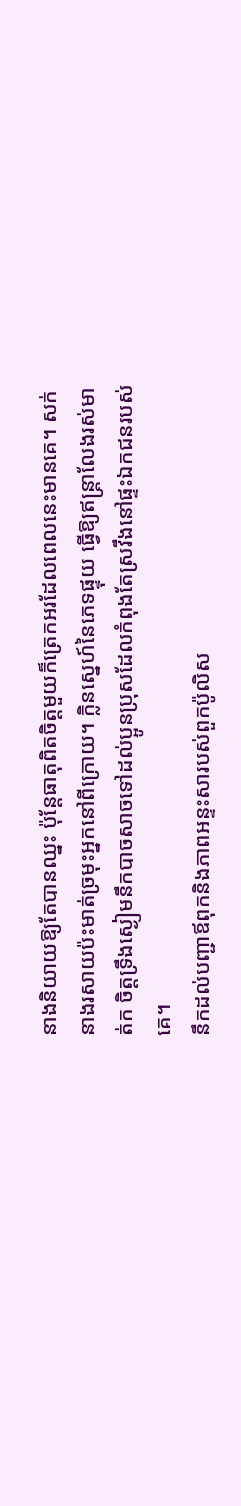នាងនិយាយឱ្យតែបានឈ្នះ ប៉ុន្តែធាតុពិតចិត្តមួយក៏ត្រេកអរដែលពេលនេះមានគេ។ សក់នាងរសាយប៉ះមាត់ច្រមុះអ្នកនៅពីក្រោយ។ ក្លិនស្នេហ៍នៃភេទផ្ទុយ ធ្វើឱ្យឥន្ត្រាលែងរស់មាត់ក ចិត្តទ្រឹងស្ងៀមនឹកបាចសាចទៅដល់ប្អូនប្រុសដែលកំពុងតែស្រវឹងនៅផ្ទះឯកជនរបស់គេ។
នឹកដល់បញ្ជាឪពុកនិងភាពអន្ទះសារបស់ពួកប៉ូលិស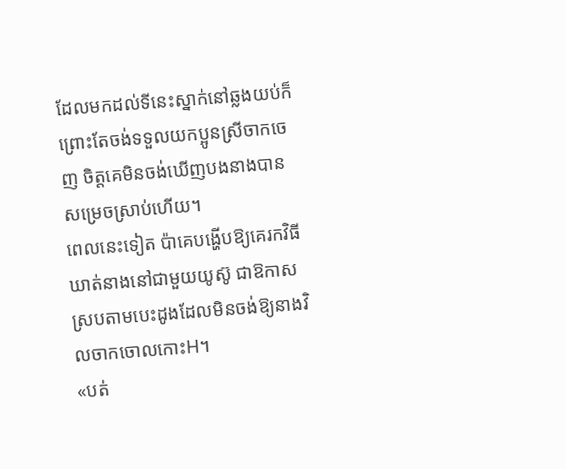ដែលមកដល់ទីនេះស្នាក់នៅឆ្លងយប់ក៏ព្រោះតែចង់ទទួលយកប្អូនស្រីចាកចេញ ចិត្តគេមិនចង់ឃើញបងនាងបានសម្រេចស្រាប់ហើយ។
ពេលនេះទៀត ប៉ាគេបង្ហើបឱ្យគេរកវិធីឃាត់នាងនៅជាមួយយូស៊ូ ជាឱកាសស្របតាមបេះដូងដែលមិនចង់ឱ្យនាងវិលចាកចោលកោះH។
«បត់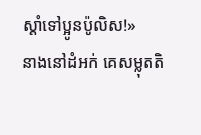ស្ដាំទៅប្អូនប៉ូលិស!»
នាងនៅដំអក់ គេសម្លុតតិ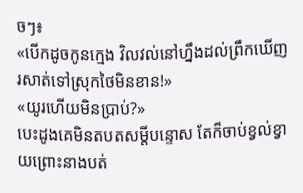ចៗ៖
«បើកដូចកូនក្មេង វិលវល់នៅហ្នឹងដល់ព្រឹកឃើញរសាត់ទៅស្រុកថៃមិនខាន!»
«យូរហើយមិនប្រាប់?»
បេះដូងគេមិនតបតសម្តីបន្ទោស តែក៏ចាប់ខ្វល់ខ្វាយព្រោះនាងបត់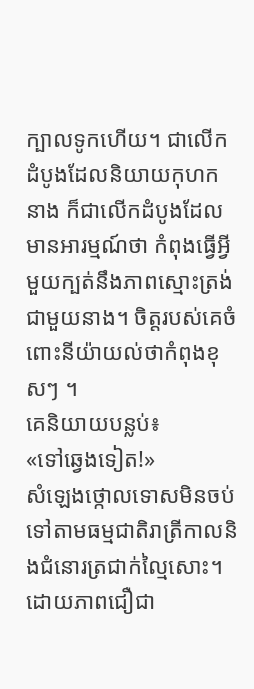ក្បាលទូកហើយ។ ជាលើកដំបូងដែលនិយាយកុហកនាង ក៏ជាលើកដំបូងដែលមានអារម្មណ៍ថា កំពុងធ្វើអ្វីមួយក្បត់នឹងភាពស្មោះត្រង់ជាមួយនាង។ ចិត្តរបស់គេចំពោះនីយ៉ាយល់ថាកំពុងខុសៗ ។
គេនិយាយបន្លប់៖
«ទៅឆ្វេងទៀត!»
សំឡេងថ្កោលទោសមិនចប់ទៅតាមធម្មជាតិរាត្រីកាលនិងជំនោរត្រជាក់ល្មៃសោះ។ ដោយភាពជឿជា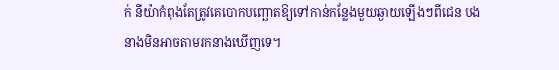ក់ នីយ៉ាកំពុងតែត្រូវគេបោកបញ្ឆោតឱ្យទៅកាន់កន្លែងមួយឆ្ងាយឡើងៗពីជេន បងនាងមិនអាចតាមរកនាងឃើញទេ។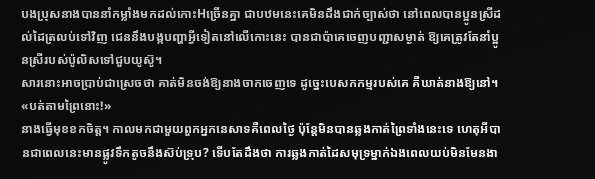បងប្រុសនាងបាននាំកម្លាំងមកដល់កោះHច្រើនគ្នា ជាបឋមនេះគេមិនដឹងជាក់ច្បាស់ថា នៅពេលបានប្អូនស្រីដល់ដៃត្រលប់ទៅវិញ ជេននឹងបង្កបញ្ហាអ្វីទៀតនៅលើកោះនេះ បានជាប៉ាគេចេញបញ្ជាសម្ងាត់ ឱ្យគេត្រូវតែនាំប្អូនស្រីរបស់ប៉ូលិសទៅជួបយូស៊ូ។
សារនោះអាចប្រាប់ជាស្រេចថា គាត់មិនចង់ឱ្យនាងចាកចេញទេ ដូច្នេះបេសកកម្មរបស់គេ គឺឃាត់នាងឱ្យនៅ។
«បត់តាមព្រៃនោះ!»
នាងធ្វើមុខខកចិត្ត។ កាលមកជាមួយពួកអ្នកនេសាទគឺពេលថ្ងៃ ប៉ុន្តែមិនបានឆ្លងកាត់ព្រៃទាំងនេះទេ ហេតុអីបានជាពេលនេះមានផ្លូវទឹកតូចនឹងស៊ប់ទ្រុប? ទើបតែដឹងថា ការឆ្លងកាត់ដៃសមុទ្រម្នាក់ឯងពេលយប់មិនមែនងា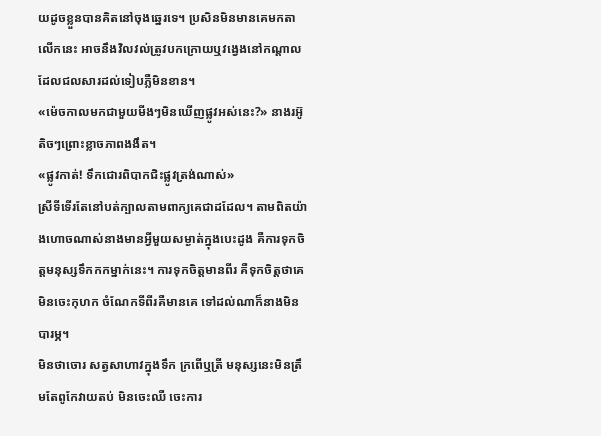យដូចខ្លួនបានគិតនៅចុងឆ្នេរទេ។ ប្រសិនមិនមានគេមកតាលើកនេះ អាចនឹងវិលវល់ត្រូវបកក្រោយឬវង្វេងនៅកណ្តាលដែលជលសារដល់ទៀបភ្លឺមិនខាន។
«ម៉េចកាលមកជាមួយមីងៗមិនឃើញផ្លូវអស់នេះ?» នាងរអ៊ូតិចៗព្រោះខ្លាចភាពងងឹត។
«ផ្លូវកាត់! ទឹកជោរពិបាកជិះផ្លូវត្រង់ណាស់»
ស្រីទីទើរតែនៅបត់ក្បាលតាមពាក្យគេជាដដែល។ តាមពិតយ៉ាងហោចណាស់នាងមានអ្វីមួយសម្ងាត់ក្នុងបេះដូង គឺការទុកចិត្តមនុស្សទឹកកកម្នាក់នេះ។ ការទុកចិត្តមានពីរ គឺទុកចិត្តថាគេមិនចេះកុហក ចំណែកទីពីរគឺមានគេ ទៅដល់ណាក៏នាងមិនបារម្ភ។
មិនថាចោរ សត្វសាហាវក្នុងទឹក ក្រពើឬត្រី មនុស្សនេះមិនត្រឹមតែពូកែវាយតប់ មិនចេះឈឺ ចេះការ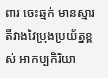ពារ ចេះឆ្មក់ មានស្មារតីវាងវៃប្រុងប្រយ័ត្នខ្ពស់ អាកប្បកិរិយា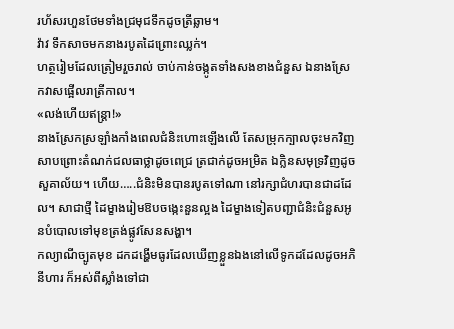រហ័សរហួនថែមទាំងជ្រមុជទឹកដូចត្រីឆ្លាម។
វ៉ាវ ទឹកសាចមកនាងរបូតដៃព្រោះឈ្លក់។
ហត្ថរៀមដែលត្រៀមរួចរាល់ ចាប់កាន់ចង្កូតទាំងសងខាងជំនួស ឯនាងស្រែកវាសផ្អើលរាត្រីកាល។
«លង់ហើយឥន្ត្រា!»
នាងស្រែកស្រឡាំងកាំងពេលជំនិះហោះឡើងលើ តែសម្រុកក្បាលចុះមកវិញ សាបព្រោះតំណក់ជលធាថ្លាដូចពេជ្រ ត្រជាក់ដូចអម្រិត ឯក្លិនសមុទ្រវិញដូចសួគាល័យ។ ហើយ…..ជំនិះមិនបានរបូតទៅណា នៅរក្សាជំហរបានជាដដែល។ សាជាថ្មី ដៃម្ខាងរៀមឱបចង្កេះនួនល្អង ដៃម្ខាងទៀតបញ្ជាជំនិះជំនួសអូនបំបោលទៅមុខត្រង់ផ្លូវសែនសង្ហា។
កល្យាណីច្បូតមុខ ដកដង្ហើមធូរដែលឃើញខ្លួនឯងនៅលើទូកដដែលដូចអភិនីហារ ក៏អស់ពីស្លាំងទៅជា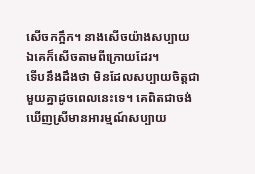សើចកក្អឹក។ នាងសើចយ៉ាងសប្បាយ ឯគេក៏សើចតាមពីក្រោយដែរ។
ទើបនឹងដឹងថា មិនដែលសប្បាយចិត្តជាមួយគ្នាដូចពេលនេះទេ។ គេពិតជាចង់ឃើញស្រីមានអារម្មណ៍សប្បាយ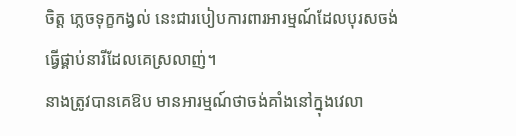ចិត្ត ភ្លេចទុក្ខកង្វល់ នេះជារបៀបការពារអារម្មណ៍ដែលបុរសចង់ធ្វើផ្គាប់នារីដែលគេស្រលាញ់។
នាងត្រូវបានគេឱប មានអារម្មណ៍ថាចង់គាំងនៅក្នុងវេលា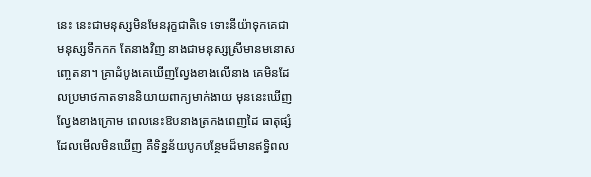នេះ នេះជាមនុស្សមិនមែនរុក្ខជាតិទេ ទោះនីយ៉ាទុកគេជាមនុស្សទឹកកក តែនាងវិញ នាងជាមនុស្សស្រីមានមនោសញ្ចេតនា។ គ្រាដំបូងគេឃើញល្វែងខាងលើនាង គេមិនដែលប្រមាថកាតទាននិយាយពាក្យមាក់ងាយ មុននេះឃើញល្វែងខាងក្រោម ពេលនេះឱបនាងត្រកងពេញដៃ ធាតុផ្សំដែលមើលមិនឃើញ គឺទិន្នន័យបូកបន្ថែមដ៏មានឥទ្ធិពល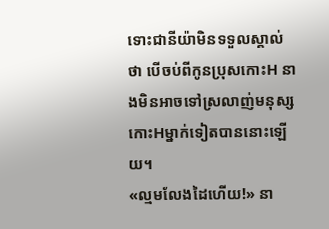ទោះជានីយ៉ាមិនទទួលស្គាល់ថា បើចប់ពីកូនប្រុសកោះH នាងមិនអាចទៅស្រលាញ់មនុស្សកោះHម្នាក់ទៀតបាននោះឡើយ។
«ល្មមលែងដៃហើយ!» នា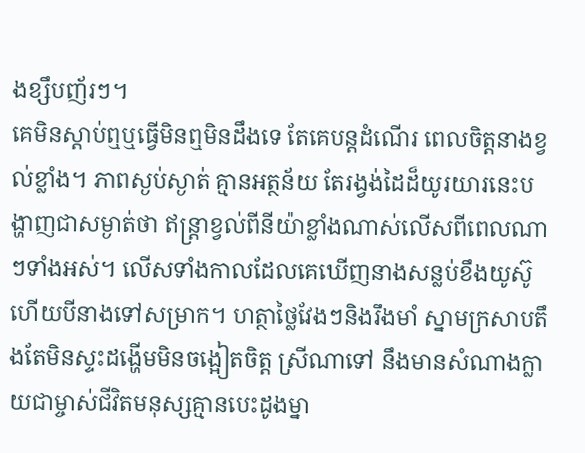ងខ្សឹបញ័រៗ។
គេមិនស្តាប់ឮឬធ្វើមិនឮមិនដឹងទេ តែគេបន្តដំណើរ ពេលចិត្តនាងខ្វល់ខ្លាំង។ ភាពស្ងប់ស្ងាត់ គ្មានអត្ថន័យ តែរង្វង់ដៃដ៏យូរយារនេះបង្ហាញជាសម្ងាត់ថា ឥន្ត្រាខ្វល់ពីនីយ៉ាខ្លាំងណាស់លើសពីពេលណាៗទាំងអស់។ លើសទាំងកាលដែលគេឃើញនាងសន្លប់ខឹងយូស៊ូ ហើយបីនាងទៅសម្រាក។ ហត្ថាថ្លៃវែងៗនិងរឹងមាំ ស្នាមក្រសាបតឹងតែមិនស្ទះដង្ហើមមិនចង្អៀតចិត្ត ស្រីណាទៅ នឹងមានសំណាងក្លាយជាម្ចាស់ជីវិតមនុស្សគ្មានបេះដូងម្នា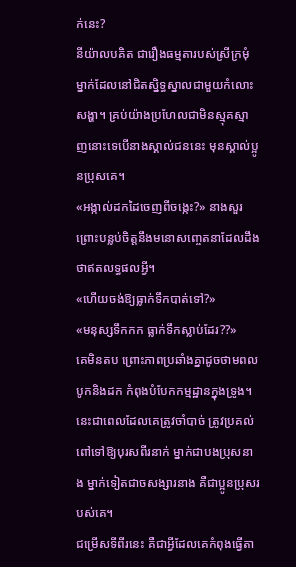ក់នេះ?
នីយ៉ាលបគិត ជារឿងធម្មតារបស់ស្រីក្រមុំម្នាក់ដែលនៅជិតស្និទ្ធស្នាលជាមួយកំលោះសង្ហា។ គ្រប់យ៉ាងប្រហែលជាមិនស្មុគស្មាញនោះទេបើនាងស្គាល់ជននេះ មុនស្គាល់ប្អូនប្រុសគេ។
«អង្កាល់ដកដៃចេញពីចង្កេះ?» នាងសួរព្រោះបន្លប់ចិត្តនឹងមនោសញ្ចេតនាដែលដឹងថាឥតលទ្ធផលអ្វី។
«ហើយចង់ឱ្យធ្លាក់ទឹកបាត់ទៅ?»
«មនុស្សទឹកកក ធ្លាក់ទឹកស្លាប់ដែរ??»
គេមិនតប ព្រោះភាពប្រឆាំងគ្នាដូចថាមពលបូកនិងដក កំពុងបំបែកកម្មដ្ឋានក្នុងទ្រូង។
នេះជាពេលដែលគេត្រូវចាំបាច់ ត្រូវប្រគល់ពៅទៅឱ្យបុរសពីរនាក់ ម្នាក់ជាបងប្រុសនាង ម្នាក់ទៀតជាចសង្សារនាង គឺជាប្អូនប្រុសរបស់គេ។
ជម្រើសទីពីរនេះ គឺជាអ្វីដែលគេកំពុងធ្វើតា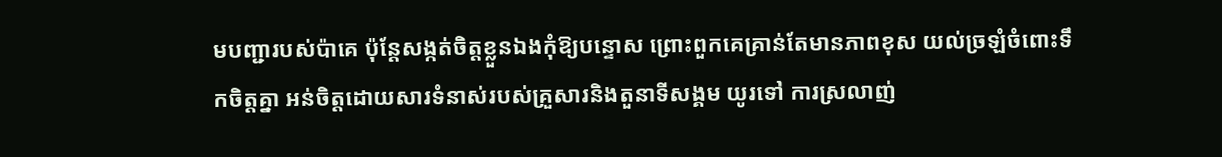មបញ្ជារបស់ប៉ាគេ ប៉ុន្តែសង្កត់ចិត្តខ្លួនឯងកុំឱ្យបន្ទោស ព្រោះពួកគេគ្រាន់តែមានភាពខុស យល់ច្រឡំចំពោះទឹកចិត្តគ្នា អន់ចិត្តដោយសារទំនាស់របស់គ្រួសារនិងតួនាទីសង្គម យូរទៅ ការស្រលាញ់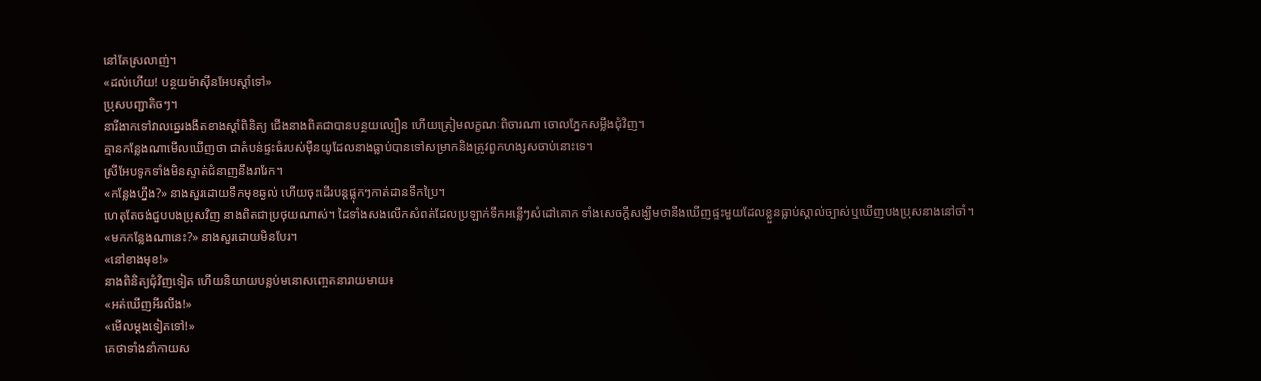នៅតែស្រលាញ់។
«ដល់ហើយ! បន្ថយម៉ាស៊ីនអែបស្តាំទៅ»
ប្រុសបញ្ជាតិចៗ។
នារីងាកទៅវាលឆ្នេរងងឹតខាងស្ដាំពិនិត្យ ជើងនាងពិតជាបានបន្ថយល្បឿន ហើយត្រៀមលក្ខណៈពិចារណា ចោលភ្នែកសម្លឹងជុំវិញ។
គ្មានកន្លែងណាមើលឃើញថា ជាតំបន់ផ្ទះធំរបស់ម៉ឺនយូដែលនាងធ្លាប់បានទៅសម្រាកនិងត្រូវពួកហង្សសចាប់នោះទេ។
ស្រីអែបទូកទាំងមិនស្ទាត់ជំនាញនឹងរារែក។
«កន្លែងហ្នឹង?» នាងសួរដោយទឹកមុខឆ្ងល់ ហើយចុះដើរបន្តផ្លុកៗកាត់ដានទឹកប្រៃ។
ហេតុតែចង់ជួបបងប្រុសវិញ នាងពិតជាប្រថុយណាស់។ ដៃទាំងសងលើកសំពត់ដែលប្រឡាក់ទឹកអន្លើៗសំដៅគោក ទាំងសេចក្ដីសង្ឃឹមថានឹងឃើញផ្ទះមួយដែលខ្លួនធ្លាប់ស្គាល់ច្បាស់ឬឃើញបងប្រុសនាងនៅចាំ។
«មកកន្លែងណានេះ?» នាងសួរដោយមិនបែរ។
«នៅខាងមុខ!»
នាងពិនិត្យជុំវិញទៀត ហើយនិយាយបន្លប់មនោសញ្ចេតនារាយមាយ៖
«អត់ឃើញអីរលីង!»
«មើលម្ដងទៀតទៅ!»
គេថាទាំងនាំកាយស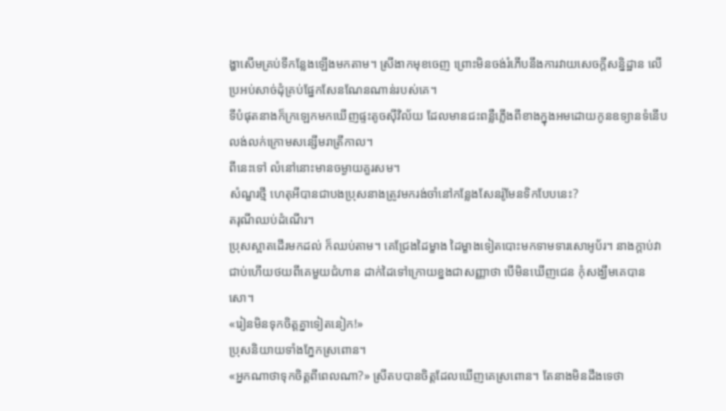ង្ហាសើមគ្រប់ទីកន្លែងឡើងមកតាម។ ស្រីងាកមុខចេញ ព្រោះមិនចង់រំភើបនឹងការវាយសេចក្តីសន្និដ្ឋាន លើប្រអប់សាច់ដុំគ្រប់ផ្នែកសែនណែនណាន់របស់គេ។
ទីបំផុតនាងក៏ក្រឡេកមកឃើញផ្ទះតូចស៊ីវិល័យ ដែលមានជះពន្លឺភ្លើងពីខាងក្នុងអមដោយកូនឧទ្យានទំនើបលង់លក់ក្រោមសន្សើមរាត្រីកាល។
ពីនេះទៅ លំនៅនោះមានចម្ងាយគួរសម។
សំណួរថ្មី ហេតុអីបានជាបងប្រុសនាងត្រូវមករង់ចាំនៅកន្លែងសែនរ៉ូមែនទិកបែបនេះ?
តរុណីឈប់ដំណើរ។
ប្រុសស្អាតដើរមកដល់ ក៏ឈប់តាម។ គេជ្រែងដៃម្ខាង ដៃម្ខាងទៀតបោះមកទាមទារសោអូប័រ។ នាងក្តាប់វាជាប់ហើយថយពីគេមួយជំហាន ដាក់ដៃទៅក្រោយខ្នងជាសញ្ញាថា បើមិនឃើញជេន កុំសង្ឃឹមគេបានសោ។
«រៀនមិនទុកចិត្តគ្នាទៀតនៀក!»
ប្រុសនិយាយទាំងភ្នែកស្រពោន។
«អ្នកណាថាទុកចិត្តពីពេលណា?» ស្រីតបបានចិត្តដែលឃើញគេស្រពោន។ តែនាងមិនដឹងទេថា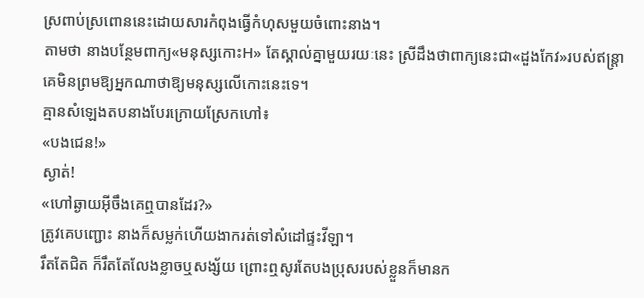ស្រពាប់ស្រពោននេះដោយសារកំពុងធ្វើកំហុសមួយចំពោះនាង។
តាមថា នាងបន្ថែមពាក្យ«មនុស្សកោះH» តែស្គាល់គ្នាមួយរយៈនេះ ស្រីដឹងថាពាក្យនេះជា«ដួងកែវ»របស់ឥន្ត្រា គេមិនព្រមឱ្យអ្នកណាថាឱ្យមនុស្សលើកោះនេះទេ។
គ្មានសំឡេងតបនាងបែរក្រោយស្រែកហៅ៖
«បងជេន!»
ស្ងាត់!
«ហៅឆ្ងាយអ៊ីចឹងគេឮបានដែរ?»
ត្រូវគេបញ្ជោះ នាងក៏សម្លក់ហើយងាករត់ទៅសំដៅផ្ទះវីឡា។
រឹតតែជិត ក៏រឹតតែលែងខ្លាចឬសង្ស័យ ព្រោះឮសូរតែបងប្រុសរបស់ខ្លួនក៏មានក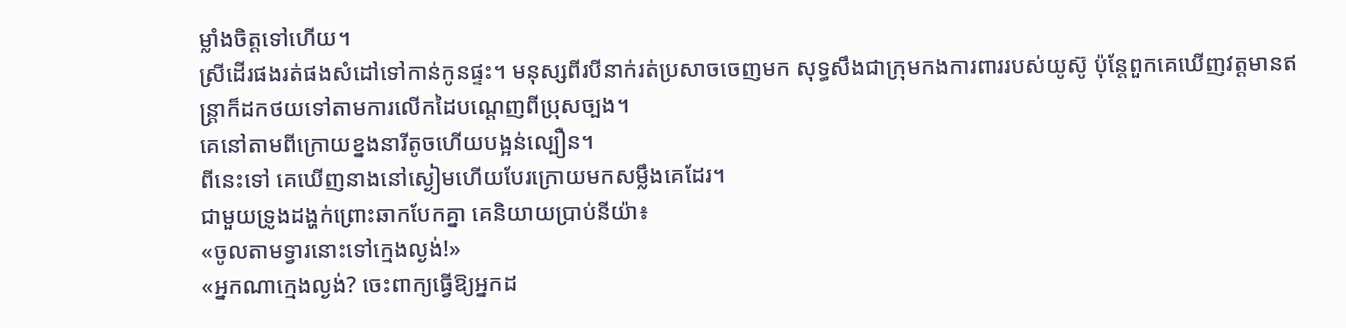ម្លាំងចិត្តទៅហើយ។
ស្រីដើរផងរត់ផងសំដៅទៅកាន់កូនផ្ទះ។ មនុស្សពីរបីនាក់រត់ប្រសាចចេញមក សុទ្ធសឹងជាក្រុមកងការពាររបស់យូស៊ូ ប៉ុន្តែពួកគេឃើញវត្តមានឥន្ត្រាក៏ដកថយទៅតាមការលើកដៃបណ្តេញពីប្រុសច្បង។
គេនៅតាមពីក្រោយខ្នងនារីតូចហើយបង្អន់ល្បឿន។
ពីនេះទៅ គេឃើញនាងនៅស្ងៀមហើយបែរក្រោយមកសម្លឹងគេដែរ។
ជាមួយទ្រូងដង្ហក់ព្រោះឆាកបែកគ្នា គេនិយាយប្រាប់នីយ៉ា៖
«ចូលតាមទ្វារនោះទៅក្មេងល្ងង់!»
«អ្នកណាក្មេងល្ងង់? ចេះពាក្យធ្វើឱ្យអ្នកដ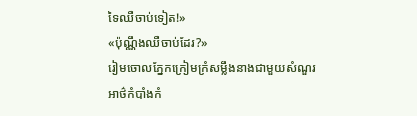ទៃឈឺចាប់ទៀត!»
«ប៉ុណ្ណឹងឈឺចាប់ដែរ?»
រៀមចោលភ្នែកក្រៀមក្រំសម្លឹងនាងជាមួយសំណួរអាថ៌កំបាំងកំ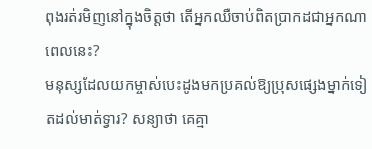ពុងរត់រមិញនៅក្នុងចិត្តថា តើអ្នកឈឺចាប់ពិតប្រាកដជាអ្នកណាពេលនេះ?
មនុស្សដែលយកម្ចាស់បេះដូងមកប្រគល់ឱ្យប្រុសផ្សេងម្នាក់ទៀតដល់មាត់ទ្វារ? សន្យាថា គេគ្មា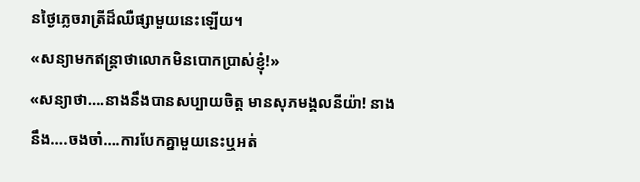នថ្ងៃភ្លេចរាត្រីដ៏ឈឺផ្សាមួយនេះឡើយ។
«សន្យាមកឥន្ត្រាថាលោកមិនបោកប្រាស់ខ្ញុំ!»
«សន្យាថា….នាងនឹងបានសប្បាយចិត្ត មានសុភមង្គលនីយ៉ា! នាងនឹង….ចងចាំ….ការបែកគ្នាមួយនេះឬអត់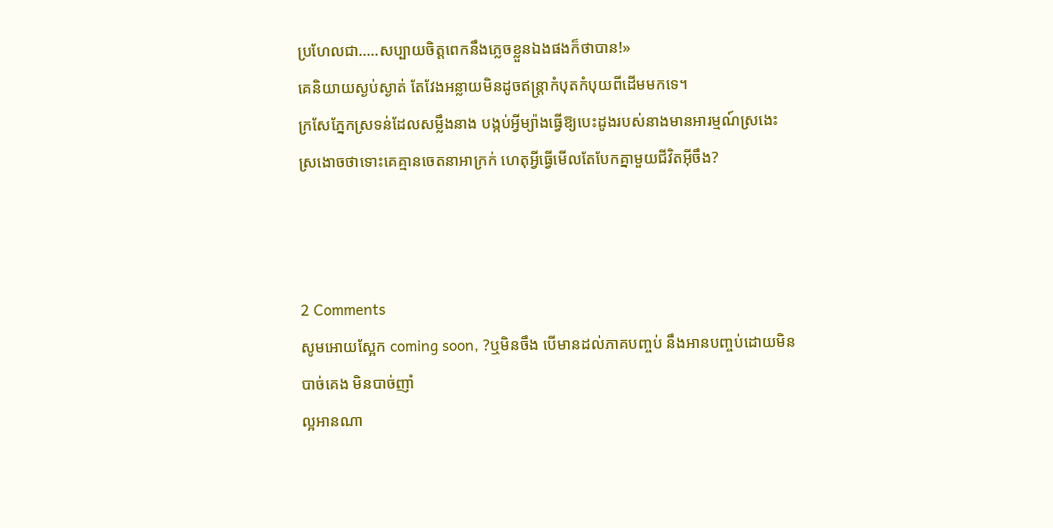ប្រហែលជា…..សប្បាយចិត្តពេកនឹងភ្លេចខ្លួនឯងផងក៏ថាបាន!»
គេនិយាយស្ងប់ស្ងាត់ តែវែងអន្លាយមិនដូចឥន្ត្រាកំបុតកំបុយពីដើមមកទេ។
ក្រសែភ្នែកស្រទន់ដែលសម្លឹងនាង បង្កប់អ្វីម្យ៉ាងធ្វើឱ្យបេះដូងរបស់នាងមានអារម្មណ៍ស្រងេះស្រងោចថាទោះគេគ្មានចេតនាអាក្រក់ ហេតុអី្វធ្វើមើលតែបែកគ្នាមួយជីវិតអ៊ីចឹង?



2 Comments
សូមអោយស្អែក coming soon, ?ឬមិនចឹង បើមានដល់ភាគបញ្ចប់ នឹងអានបញ្ចប់ដោយមិនបាច់គេង មិនបាច់ញាំ
ល្អអានណា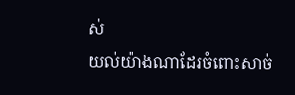ស់
យល់យ៉ាងណាដែរចំពោះសាច់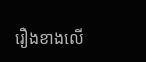រឿងខាងលើ